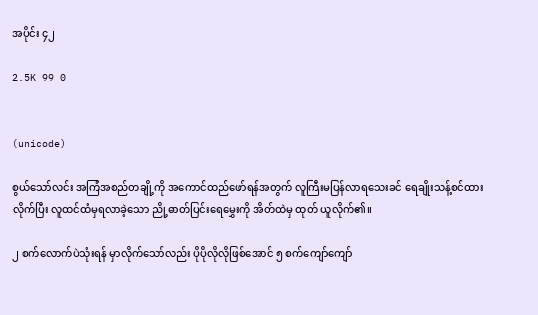အပိုင်း ၄၂

2.5K 99 0


(unicode)

စွယ်သော်လင်း အကြံအစည်တချို့ကို အကောင်ထည်ဖော်ရန်အတွက် လူကြီးမပြန်လာရသေးခင် ရေချိုးသန့်စင်ထားလိုက်ပြီး လူထင်ထံမှရလာခဲ့သော ညို့ဓာတ်ပြင်းရေမွှေးကို အိတ်ထဲမှ ထုတ် ယူလိုက်၏။

၂ စက်လောက်ပဲသုံးရန် မှာလိုက်သော်လည်း ပိုပိုလိုလိုဖြစ်အောင် ၅ စက်ကျော်ကျော်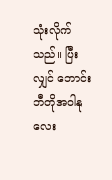သုံးလိုက်သည်။ ပြီးလျှင် ဘောင်းဘီတိုအဝါနုလေး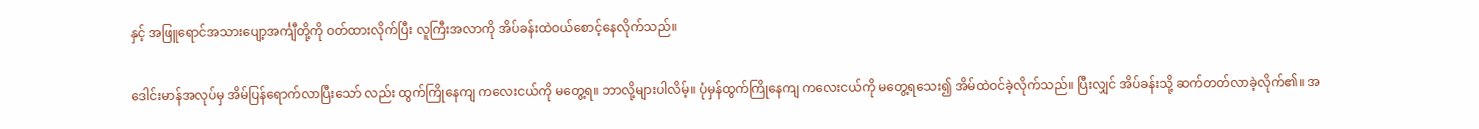နှင့် အဖြူရောင်အသားပျော့အင်္ကျီတို့ကို ဝတ်ထားလိုက်ပြီး လူကြီးအလာကို အိပ်ခန်းထဲဝယ်စောင့်နေလိုက်သည်။

ဒေါင်းမာန်အလုပ်မှ အိမ်ပြန်ရောက်လာပြီးသော် လည်း ထွက်ကြိုနေကျ ကလေးငယ်ကို မတွေ့ရ။ ဘာလို့များပါလိမ့်။ ပုံမှန်ထွက်ကြိုနေကျ ကလေးငယ်ကို မတွေ့ရသေး၍ အိမ်ထဲဝင်ခဲ့လိုက်သည်။ ပြီးလျှင် အိပ်ခန်းသို့ ဆက်တတ်လာခဲ့လိုက်၏။ အ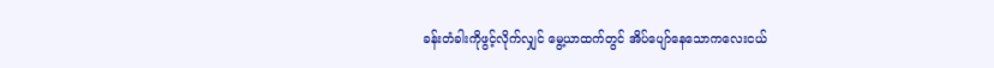ခန်းတံခါးကိုဖွင့်လိုက်လျှင် မွေ့ယာထက်တွင် အိပ်ပျော်နေသောကလေးငယ်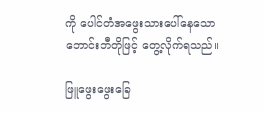ကို ပေါင်တံအဖွေးသားပေါ်နေသော ဘောင်းဘီတိုဖြင့် တွေ့လိုက်ရသည်။

ဖြူဖွေးဖွေးခြေ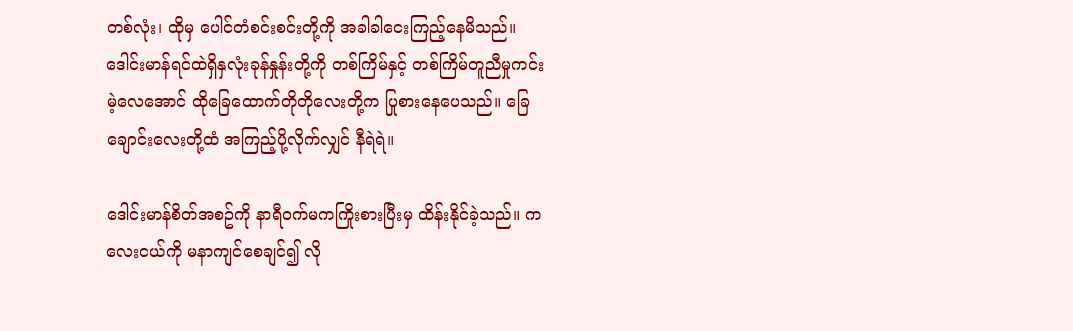တစ်လုံး၊ ထိုမှ ပေါင်တံစင်းစင်းတို့ကို အခါခါငေးကြည့်နေမိသည်။ ဒေါင်းမာန်ရင်ထဲရှိနှလုံးခုန်နှုန်းတို့ကို တစ်ကြိမ်နှင့် တစ်ကြိမ်တူညီမှုကင်းမဲ့လေအောင် ထိုခြေထောက်တိုတိုလေးတို့က ပြုစားနေပေသည်။ ခြေချောင်းလေးတို့ထံ အကြည့်ပို့လိုက်လျှင် နီရဲရဲ။

ဒေါင်းမာန်စိတ်အစဥ်ကို နာရီဝက်မကကြိုးစားပြီးမှ ထိန်းနိုင်ခဲ့သည်။ ကလေးငယ်ကို မနာကျင်စေချင်၍ လို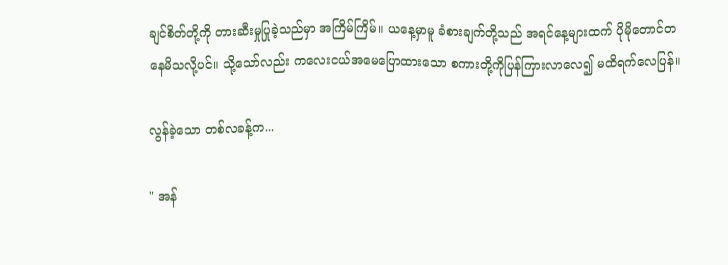ချင်စိတ်တို့ကို တားဆီးမှုပြုခဲ့သည်မှာ အကြိမ်ကြိမ်။ ယနေ့မှာမူ ခံစားချက်တို့သည် အရင်နေ့များထက် ပိုမိုတောင်တနေမိသလို့ပင်။ သို့သော်လည်း ကလေးငယ်အမေပြောထားသော စကားတို့ကိုပြန်ကြားလာလေ၍ မထိရက်လေပြန်။

လွန်ခဲ့သော တစ်လခန့်က...

" အန်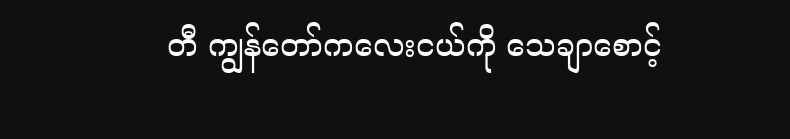တီ ကျွန်တော်ကလေးငယ်ကို သေချာစောင့်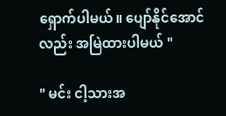ရှောက်ပါမယ်။ ပျော်နိုင်အောင်လည်း အမြဲထားပါမယ် "

" မင်း ငါ့သားအ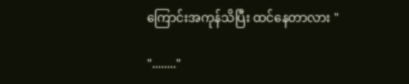ကြောင်းအကုန်သိပြီး ထင်နေတာလား "

"........"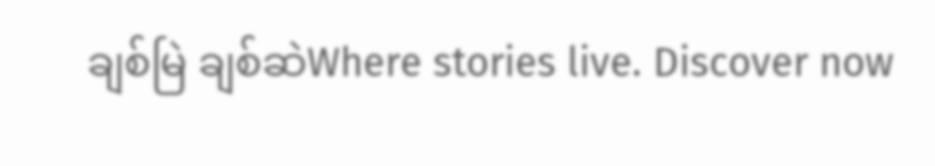ချစ်မြဲ ချစ်ဆဲWhere stories live. Discover now